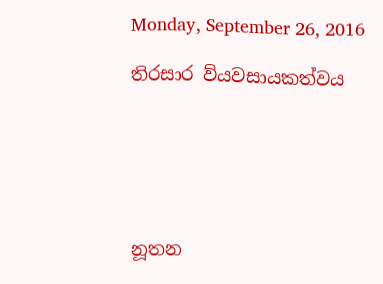Monday, September 26, 2016

තිරසාර ව්යවසායකත්වය






නූතන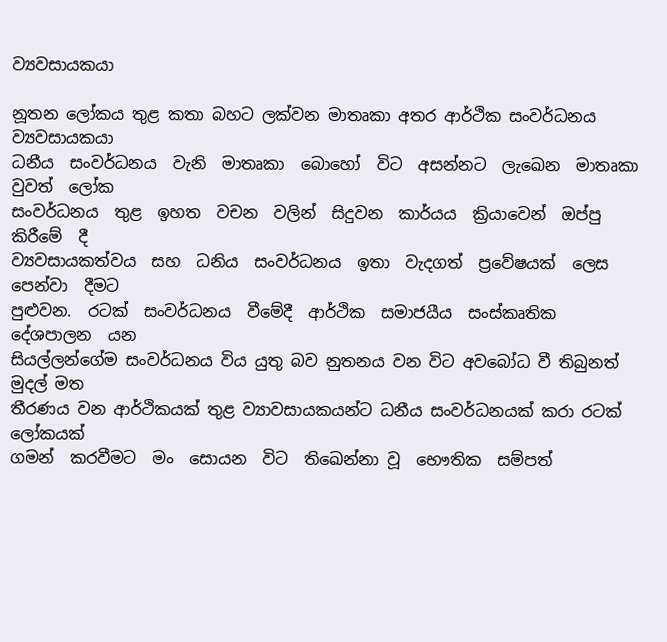ව්‍යවසායකයා

නූතන ලෝකය තුළ කතා බහට ලක්වන මාතෘකා අතර ආර්ථික සංවර්ධනය ව්‍යවසායකයා
ධනීය  සංවර්ධනය  වැනි  මාතෘකා  බොහෝ  විට  අසන්නට  ලැඛෙන  මාතෘකා  වුවත්  ලෝක
සංවර්ධනය  තුළ  ඉහත  වචන  වලින්  සිදුවන  කාර්යය  ක්‍රියාවෙන්  ඔප්පු  කිරීමේ  දී
ව්‍යවසායකත්වය  සහ  ධනිය  සංවර්ධනය  ඉතා  වැදගත්  ප්‍රවේෂයක්  ලෙස පෙන්වා  දීමට
පුළුවන.  රටක්  සංවර්ධනය  වීමේදී  ආර්ථික  සමාජයීය  සංස්කෘතික  දේශපාලන  යන
සියල්ලන්ගේම සංවර්ධනය විය යුතු බව නුතනය වන විට අවබෝධ වී තිබුනත් මුදල් මත
තීරණය වන ආර්ථිකයක් තුළ ව්‍යාවසායකයන්ට ධනීය සංවර්ධනයක් කරා රටක් ලෝකයක්
ගමන්  කරවීමට  මං  සොයන  විට  තිඛෙන්නා වූ  භෞතික  සම්පත්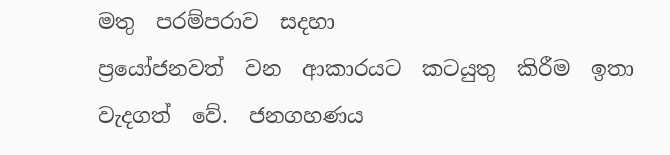මතු  පරම්පරාව  සදහා
ප්‍රයෝජනවත්  වන  ආකාරයට  කටයුතු  කිරීම  ඉතා  වැදගත්  වේ.  ජනගහණය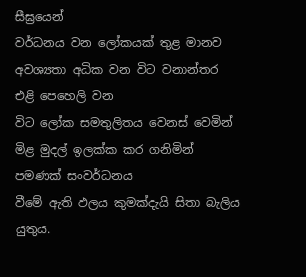සීඝ්‍රයෙන්
වර්ධනය වන ලෝකයක් තුළ මානව අවශ්‍යතා අධික වන විට වනාන්තර එළි පෙහෙලි වන
විට ලෝක සමතුලිතය වෙනස් වෙමින් මිළ මුදල් ඉලක්ක කර ගනිමින් පමණක් සංවර්ධනය
වීමේ ඇති ඵලය කුමක්දැයි සිතා බැලිය යුතුය.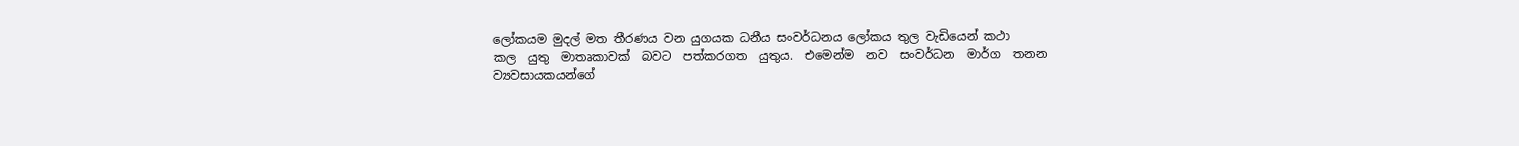ලෝකයම මුදල් මත තීරණය වන යුගයක ධනීය සංවර්ධනය ලෝකය තුල වැඩියෙන් කථා
කල  යුතු  මාතෘකාවක්  බවට  පත්කරගත  යුතුය.  එමෙන්ම  නව  සංවර්ධන  මාර්ග  තනන
ව්‍යවසායකයන්ගේ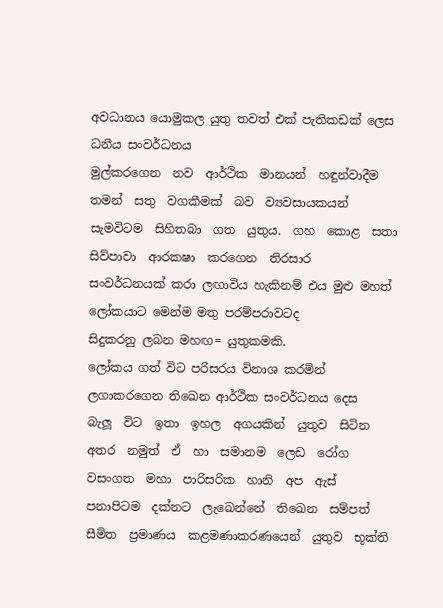අවධානය යොමුකල යුතු තවත් එක් පැතිකඩක් ලෙස ධනීය සංවර්ධනය
මුල්කරගෙන  නව  ආර්ථික  මානයන්  හඳුන්වාදීම  තමන්  සතු  වගකීමක්  බව  ව්‍යවසායකයන්
සැමවිටම  සිහිතබා  ගත  යුතුය.  ගහ  කොළ  සතා  සිව්පාවා  ආරක‍ෂා  කරගෙන  තිරසාර
සංවර්ධනයක් කරා ලඟාවිය හැකිනම් එය මුළු මහත් ලෝකයාට මෙන්ම මතු පරම්පරාවටද
සිදුකරනු ලබන මහඟ= යුතුකමකි.
ලෝකය ගත් විට පරිසරය විනාශ කරමින් ලගාකරගෙන තිඛෙන ආර්ථික සංවර්ධනය දෙස
බැලූ  විට  ඉතා  ඉහල  අගයකින්  යුතුව  සිටින  අතර  නමුත්  ඒ  හා  සමානම  ලෙඩ  රෝග
වසංගත  මහා  පාරිසරික  හානි  අප  ඇස්  පනාපිටම  දක්නට  ලැඛෙන්නේ  තිඛෙන  සම්පත්
සීමිත  ප්‍රමාණය  කළමණාකරණයෙන්  යුතුව  භූක්ති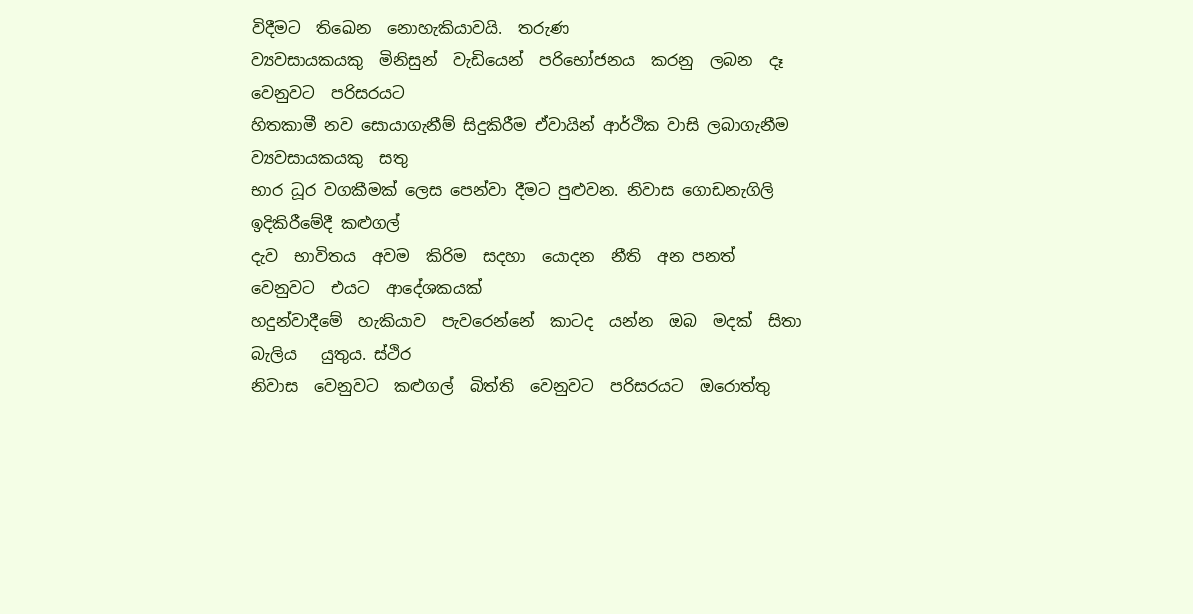විදීමට  තිඛෙන  නොහැකියාවයි.  තරුණ
ව්‍යවසායකයකු  මිනිසුන්  වැඩියෙන්  පරිභෝජනය  කරනු  ලබන  දෑ  වෙනුවට  පරිසරයට
හිතකාමී නව සොයාගැනීම් සිදුකිරීම ඒවායින් ආර්ථික වාසි ලබාගැනීම ව්‍යවසායකයකු  සතු
භාර ධූර වගකීමක් ලෙස පෙන්වා දීමට පුළුවන. නිවාස ගොඩනැගිලි ඉදිකිරීමේදී කළුගල්
දැව  භාවිතය  අවම  කිරිම  සදහා  යොදන  නීති  අන පනත්  වෙනුවට  එයට  ආදේශකයක්
හදුන්වාදීමේ  හැකියාව  පැවරෙන්නේ  කාටද  යන්න  ඔබ  මදක්  සිතා  බැලිය   යුතුය. ස්ථිර
නිවාස  වෙනුවට  කළුගල්  බිත්ති  වෙනුවට  පරිසරයට  ඔරොත්තු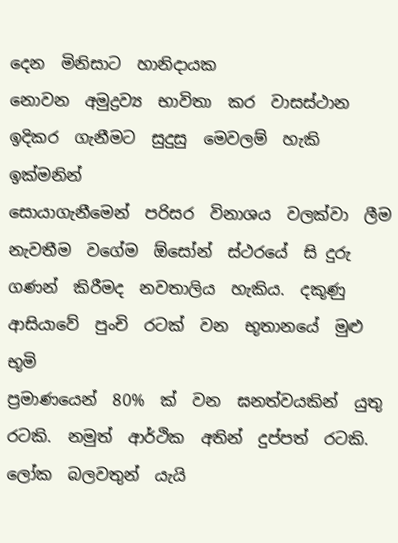දෙන  මිනිසාට  හානිදායක
නොවන  අමුද්‍රව්‍ය  භාවිතා  කර  වාසස්ථාන  ඉදිකර  ගැනීමට  සුදුසු  මෙවලම්  හැකි  ඉක්මනින්
සොයාගැනීමෙන්  පරිසර  විනාශය  වලක්වා  ලීම  නැවතීම  වගේම  ඕසෝන්  ස්ථරයේ  සි දුරු
ගණන්  කිරීමද  නවතාලිය  හැකිය.  දකූණු  ආසියාවේ  පුංචි  රටක්  වන  භූතානයේ  මුළු  භූමි
ප්‍රමාණයෙන්  80%  ක්  වන  ඝනත්වයකින්  යුතු  රටකි.  නමුත්  ආර්ථික  අතින්  දුප්පත්  රටකි.
ලෝක  බලවතුන්  යැයි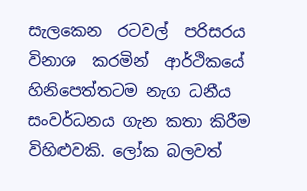සැලකෙන  රටවල්  පරිසරය  විනාශ  කරමින්  ආර්ථිකයේ
හිනිපෙත්තටම නැග ධනීය සංවර්ධනය ගැන කතා කිරීම විහිළුවකි. ලෝක බලවත්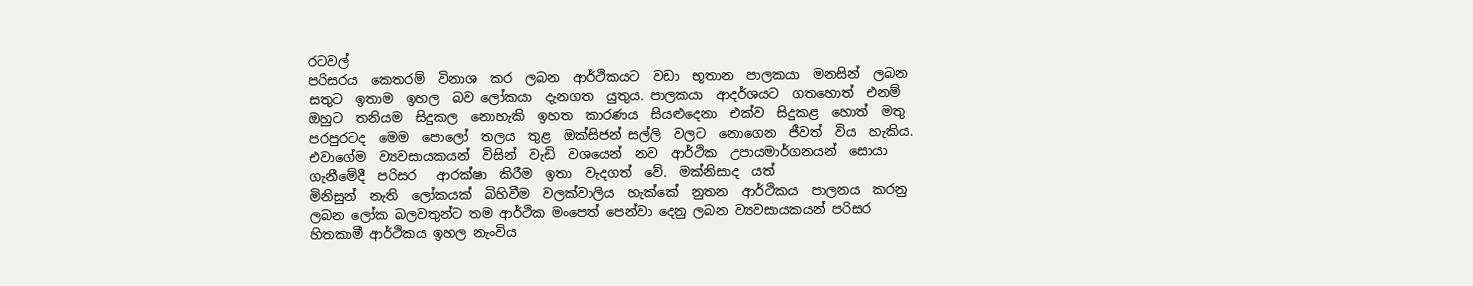රටවල්
පරිසරය  කෙතරම්  විනාශ  කර  ලබන  ආර්ථිකයට  වඩා  භූතාන  පාලකයා  මනසින්  ලබන
සතුට  ඉතාම  ඉහල  බව ලෝකයා  දැනගත  යුතුය. පාලකයා  ආදර්ශයට  ගතහොත්  එනම්
ඔහුට  තනියම  සිදුකල  නොහැකි  ඉහත  කාරණය  සියළුදෙනා  එක්ව  සිදුකළ  හොත්  මතු
පරපුරටද  මෙම  පොලෝ  තලය  තුළ  ඔක්සිජන් සල්ලි  වලට  නොගෙන  ජීවත්  විය  හැකිය.
එවාගේම  ව්‍යවසායකයන්  විසින්  වැඩි  වශයෙන්  නව  ආර්ථික  උපායමාර්ගනයන්  සොයා
ගැනීමේදී  පරිසර   ආරක්ෂා  කිරීම  ඉතා  වැදගත්  වේ.  මක්නිසාද  යත්
මිනිසුන්  නැති  ලෝකයක්  බිහිවීම  වලක්වාලිය  හැක්කේ  නුතන  ආර්ථිකය  පාලනය  කරනු
ලබන ලෝක බලවතුන්ට තම ආර්ථික මංපෙත් පෙන්වා දෙනු ලබන ව්‍යවසායකයන් පරිසර
හිතකාමී ආර්ථිකය ඉහල නැංවිය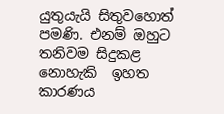යුතුයැයි සිතුවහොත් පමණි. එනම් ඔහුට තනිවම සිදුකළ
නොහැකි  ඉහත  කාරණය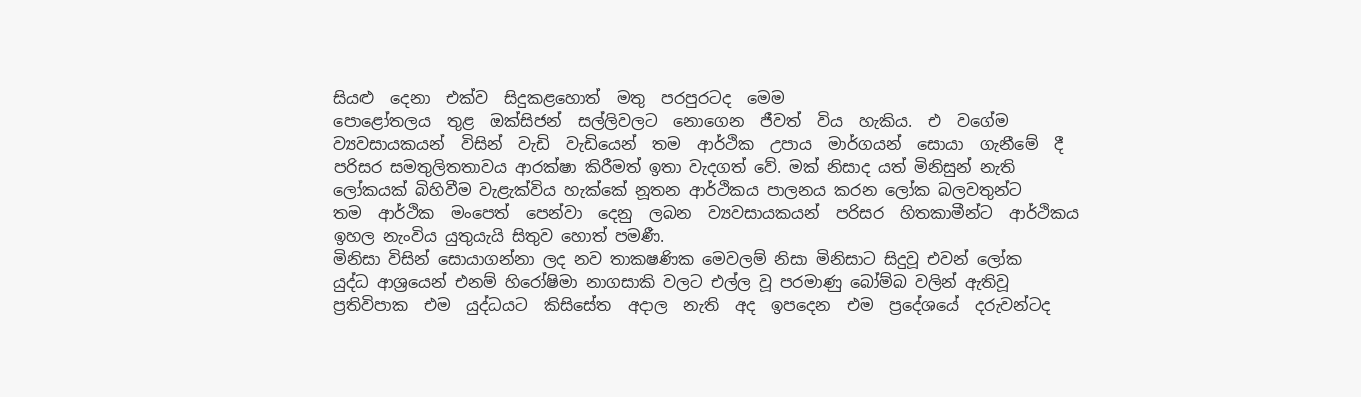සියළු  දෙනා  එක්ව  සිදුකළහොත්  මතු  පරපුරටද  මෙම
පොළෝතලය  තුළ  ඔක්සිජන්  සල්ලිවලට  නොගෙන  ජීවත්  විය  හැකිය.  එ  වගේම
ව්‍යවසායකයන්  විසින්  වැඩි  වැඩියෙන්  තම  ආර්ථික  උපාය  මාර්ගයන්  සොයා  ගැනීමේ  දී
පරිසර සමතුලිතතාවය ආරක්ෂා කිරීමත් ඉතා වැදගත් වේ. මක් නිසාද යත් මිනිසුන් නැති
ලෝකයක් බිහිවීම වැළැක්විය හැක්කේ නූතන ආර්ථිකය පාලනය කරන ලෝක බලවතුන්ට
තම  ආර්ථික  මංපෙත්  පෙන්වා  දෙනු  ලබන  ව්‍යවසායකයන්  පරිසර  හිතකාමීන්ට  ආර්ථිකය
ඉහල නැංවිය යුතුයැයි සිතුව හොත් පමණී.
මිනිසා විසින් සොයාගන්නා ලද නව තාක‍ෂණික මෙවලම් නිසා මිනිසාට සිදුවූ එවන් ලෝක
යුද්ධ ආශ්‍රයෙන් එනම් හිරෝෂිමා නාගසාකි වලට එල්ල වූ පරමාණු බෝම්බ වලින් ඇතිවූ
ප්‍රතිවිපාක  එම  යුද්ධයට  කිසිසේත  අදාල  නැති  අද  ඉපදෙන  එම  ප්‍රදේශයේ  දරුවන්ටද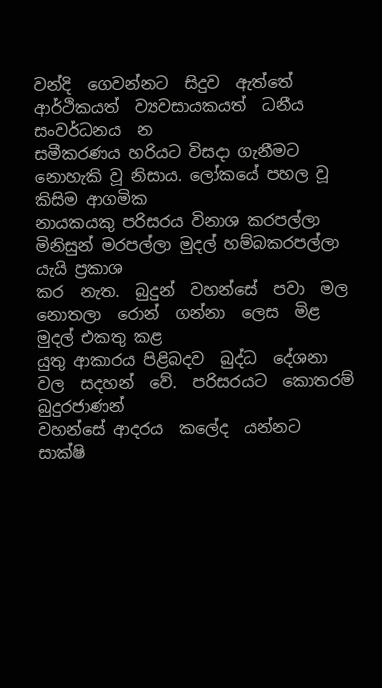වන්දි  ගෙවන්නට  සිදුව  ඇත්තේ  ආර්ථිකයත්  ව්‍යවසායකයත්  ධනීය  සංවර්ධනය  න
සමීකරණය හරියට විසදා ගැනීමට නොහැකි වූ නිසාය. ලෝකයේ පහල වූ කිසිම ආගමික
නායකයකු පරිසරය විනාශ කරපල්ලා මිනිසුන් මරපල්ලා මුදල් හම්බකරපල්ලා යැයි ප්‍රකාශ
කර  නැත.  බුදුන්  වහන්සේ  පවා  මල  නොතලා  රොන්  ගන්නා  ලෙස  මිළ  මුදල් එකතු කළ
යුතු ආකාරය පිළිබදව  බුද්ධ  දේශනා වල  සදහන්  වේ.  පරිසරයට  කොතරම් බුදුරජාණන්
වහන්සේ ආදරය  කලේද  යන්නට  සාක්ෂි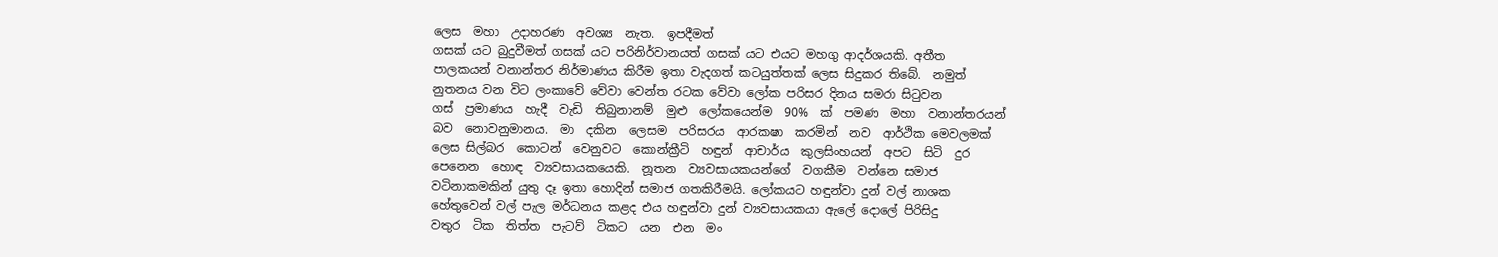ලෙස  මහා  උදාහරණ  අවශ්‍ය  නැත.  ඉපදීමත්
ගසක් යට බුදුවීමත් ගසක් යට පරිනිර්වානයත් ගසක් යට එයට මහගු ආදර්ශයකි. අතීත
පාලකයන් වනාන්තර නිර්මාණය කිරීම ඉතා වැදගත් කටයුත්තක් ලෙස සිදුකර තිබේ.  නමුත්
නුතනය වන විට ලංකාවේ වේවා වෙන්ත රටක වේවා ලෝක පරිසර දිනය සමරා සිටුවන
ගස්  ප්‍රමාණය  හැදී  වැඩි  තිබුනානම්  මුළු  ලෝකයෙන්ම  90%  ක්  පමණ  මහා  වනාන්තරයන්
බව  නොවනුමානය.  මා  දකින  ලෙසම  පරිසරය  ආරක‍ෂා  කරමින්  නව  ආර්ථික මෙවලමක්
ලෙස සිල්බර  කොටන්  වෙනුවට  කොන්ක්‍රීටි  හඳුන්  ආචාර්ය  කුලසිංහයන්  අපට  සිටි  දුර
පෙනෙන  හොඳ  ව්‍යවසායකයෙකි.  නූතන  ව්‍යවසායකයන්ගේ  වගකීම  වන්නෙ සමාජ
වටිනාකමකින් යුතු දෑ ඉතා හොදින් සමාජ ගතකිරීමයි. ලෝකයට හඳුන්වා දුන් වල් නාශක
හේතුවෙන් වල් පැල මර්ධනය කළද එය හඳුන්වා දුන් ව්‍යවසායකයා ඇලේ දොලේ පිරිසිදු
වතුර  ටික  තිත්ත  පැටව්  ටිකට  යන  එන  මං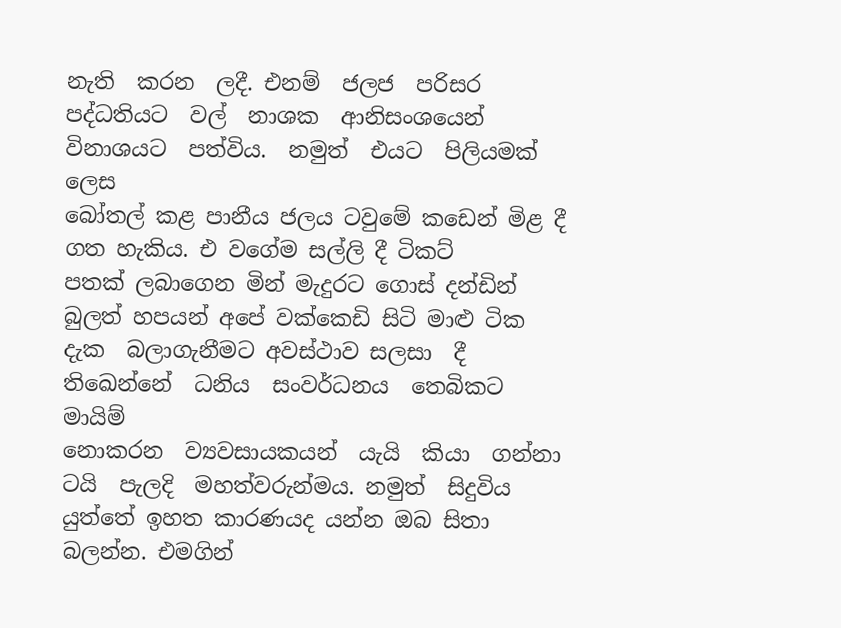නැති  කරන  ලදී. එනම්  ජලජ  පරිසර
පද්ධතියට  වල්  නාශක  ආනිසංශයෙන්  විනාශයට  පත්විය.  නමුත්  එයට  පිලියමක්  ලෙස
බෝතල් කළ පානීය ජලය ටවුමේ කඩෙන් මිළ දී ගත හැකිය. එ වගේම සල්ලි දී ටිකට්
පතක් ලබාගෙන මින් මැදුරට ගොස් දන්ඩින් බුලත් හපයන් අපේ වක්කෙඩි සිටි මාළු ටික
දැක  බලාගැනීමට අවස්ථාව සලසා  දී  තිඛෙන්නේ  ධනිය  සංවර්ධනය  තෙබිකට  මායිම්
නොකරන  ව්‍යවසායකයන්  යැයි  කියා  ගන්නා  ටයි  පැලදි  මහත්වරුන්මය. නමුත්  සිදුවිය
යුත්තේ ඉහත කාරණයද යන්න ඔබ සිතා බලන්න. එමගින්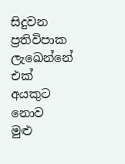සිදුවන ප්‍රතිවිපාක ලැඛෙන්නේ
එක්  අයකුට නොව  මුළු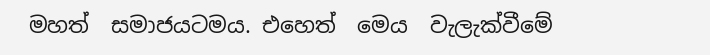මහත්  සමාජයටමය. එහෙත්  මෙය  වැලැක්වීමේ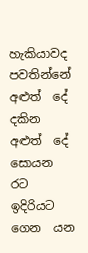හැකියාවද
පවතින්නේ  අළුත්  දේ  දකින  අළුත්  දේ  සොයන  රට  ඉදිරියට  ගෙන  යන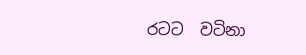රටට  වටිනා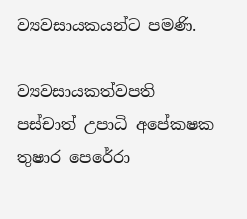ව්‍යවසායකයන්ට පමණි.

ව්‍යවසායකත්වපති
පස්චාත් උපාධි අපේක‍ෂක
තුෂාර පෙරේරා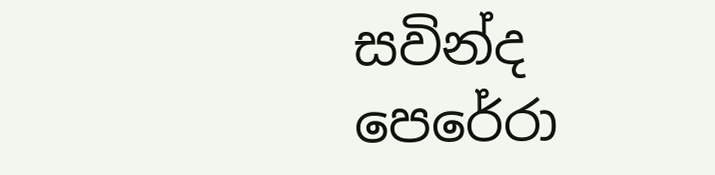සවින්ද පෙරේරා